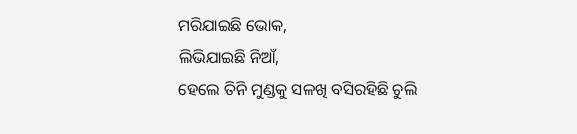ମରିଯାଇଛି ଭୋକ,
ଲିଭିଯାଇଛି ନିଆଁ,
ହେଲେ ତିନି ମୁଣ୍ଡକୁ ସଳଖି ବସିରହିଛି ଚୁଲି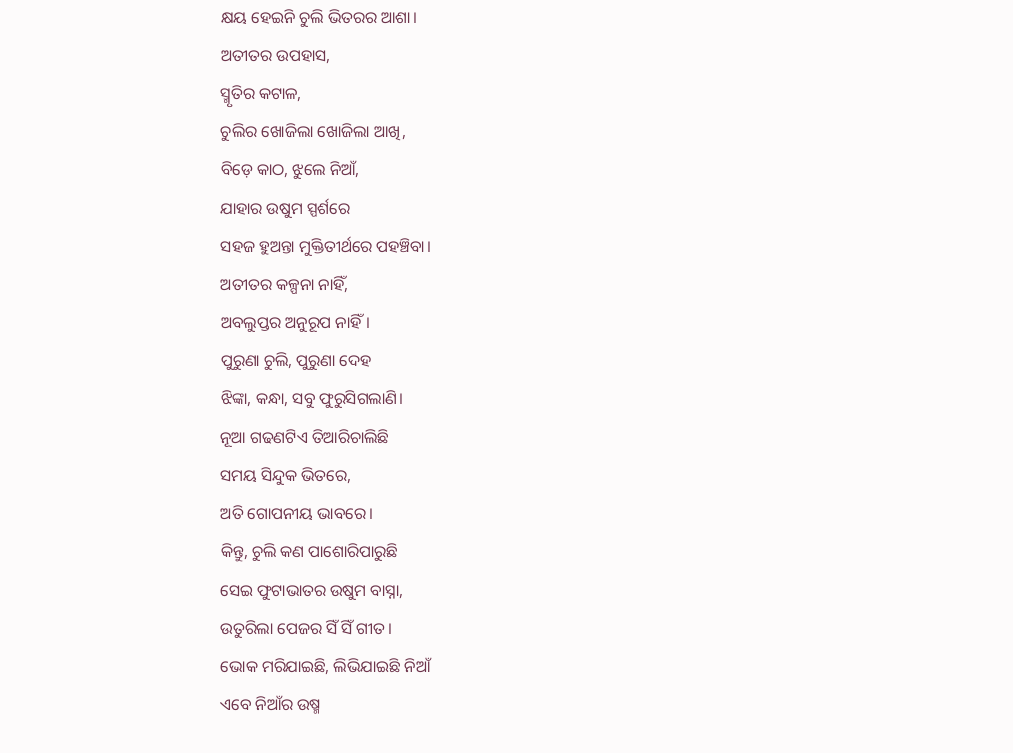କ୍ଷୟ ହେଇନି ଚୁଲି ଭିତରର ଆଶା।
ଅତୀତର ଉପହାସ,
ସ୍ମୃତିର କଟାଳ,
ଚୁଲିର ଖୋଜିଲା ଖୋଜିଲା ଆଖି,
ବିଡ଼େ କାଠ, ଝୁଲେ ନିଆଁ,
ଯାହାର ଉଷୁମ ସ୍ପର୍ଶରେ
ସହଜ ହୁଅନ୍ତା ମୁକ୍ତିତୀର୍ଥରେ ପହଞ୍ଚିବା।
ଅତୀତର କଳ୍ପନା ନାହିଁ,
ଅବଲୁପ୍ତର ଅନୁରୂପ ନାହିଁ।
ପୁରୁଣା ଚୁଲି, ପୁରୁଣା ଦେହ
ଝିଙ୍କା, କନ୍ଧା, ସବୁ ଫୁରୁସିଗଲାଣି।
ନୂଆ ଗଢଣଟିଏ ତିଆରିଚାଲିଛି
ସମୟ ସିନ୍ଦୁକ ଭିତରେ,
ଅତି ଗୋପନୀୟ ଭାବରେ।
କିନ୍ତୁ, ଚୁଲି କଣ ପାଶୋରିପାରୁଛି
ସେଇ ଫୁଟାଭାତର ଉଷୁମ ବାସ୍ନା,
ଉତୁରିଲା ପେଜର ସିଁ ସିଁ ଗୀତ।
ଭୋକ ମରିଯାଇଛି, ଲିଭିଯାଇଛି ନିଆଁ
ଏବେ ନିଆଁର ଉଷ୍ମ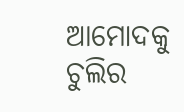ଆମୋଦକୁ
ଚୁଲିର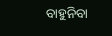ବାହୁନିବା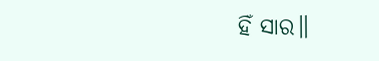ହିଁ ସାର॥